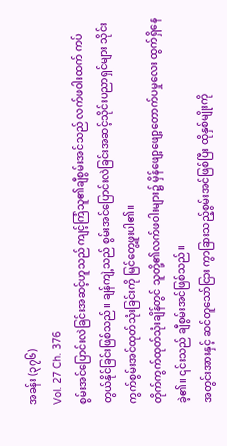အခန်း (၃၇၆)
Vol. 27 Ch. 376
စွမ်းအင်ပြောင်းလဲခြင်းအဆင့်ဟူသည် ကျင့်ကြံသူ၏ချီစွမ်းအင်သည် လက်ဖဝါးထက် ကပ်တွယ်နိုင်ခြင်းဖြစ်သည်။ ချန်ကျဲ့သည် စွမ်းအင်ပြောင်းလဲခြင်းအဆင့်သိုင်းပညာရှင်များ သိုင်းကွက်စွမ်းအင်ထုတ်သုံးခြင်းကို မြင်တွေ့ဖူးပါ၏။
တိုက်ကွက်ထုတ်သုံးချိန်တွင် သူတို့၏လက်ဖဝါးများ၌ မှိန်ဖျော့ဖျော့တောက်ပမှုလေး ထွက်ရှိနေခဲ့၏။ ၎င်းသည် ချီစွမ်းအင်ဖြစ်သည်။
အတွင်းအားနှင့် ဆင်တူသော်ငြား ကွာခြားသည့်စွမ်းအင်ဖြစ်ပြီး ထိုနှစ်မျိုးကို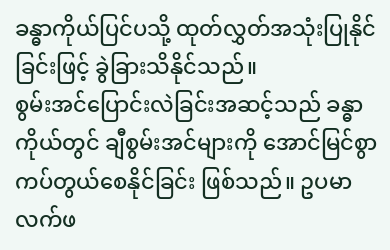ခန္ဓာကိုယ်ပြင်ပသို့ ထုတ်လွှတ်အသုံးပြုနိုင်ခြင်းဖြင့် ခွဲခြားသိနိုင်သည်။
စွမ်းအင်ပြောင်းလဲခြင်းအဆင့်သည် ခန္ဓာကိုယ်တွင် ချီစွမ်းအင်များကို အောင်မြင်စွာ ကပ်တွယ်စေနိုင်ခြင်း ဖြစ်သည်။ ဥပမာ လက်ဖ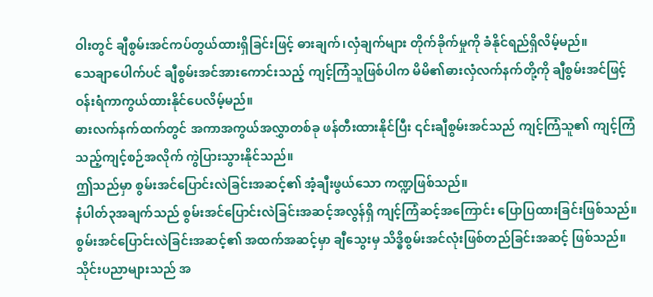ဝါးတွင် ချီစွမ်းအင်ကပ်တွယ်ထားရှိခြင်းဖြင့် ဓားချက်၊လှံချက်များ တိုက်ခိုက်မှုကို ခံနိုင်ရည်ရှိလိမ့်မည်။
သေချာပေါက်ပင် ချီစွမ်းအင်အားကောင်းသည့် ကျင့်ကြံသူဖြစ်ပါက မိမိ၏ဓားလှံလက်နက်တို့ကို ချီစွမ်းအင်ဖြင့် ဝန်းရံကာကွယ်ထားနိုင်ပေလိမ့်မည်။
ဓားလက်နက်ထက်တွင် အကာအကွယ်အလွှာတစ်ခု ဖန်တီးထားနိုင်ပြီး ၎င်းချီစွမ်းအင်သည် ကျင့်ကြံသူ၏ ကျင့်ကြံသည့်ကျင့်စဉ်အလိုက် ကွဲပြားသွားနိုင်သည်။
ဤသည်မှာ စွမ်းအင်ပြောင်းလဲခြင်းအဆင့်၏ အံ့ချီးဖွယ်သော ကဏ္ဍဖြစ်သည်။
နံပါတ်၃အချက်သည် စွမ်းအင်ပြောင်းလဲခြင်းအဆင့်အလွန်ရှိ ကျင့်ကြံဆင့်အကြောင်း ပြောပြထားခြင်းဖြစ်သည်။
စွမ်းအင်ပြောင်းလဲခြင်းအဆင့်၏ အထက်အဆင့်မှာ ချီသွေးမှ သိဒ္ဓိစွမ်းအင်လုံးဖြစ်တည်ခြင်းအဆင့် ဖြစ်သည်။
သိုင်းပညာများသည် အ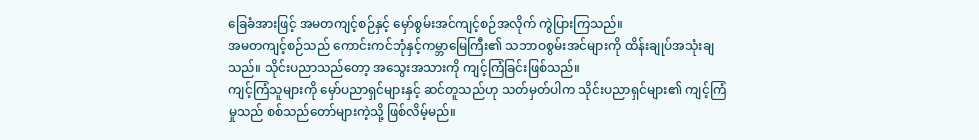ခြေခံအားဖြင့် အမတကျင့်စဉ်နှင့် မှော်စွမ်းအင်ကျင့်စဉ်အလိုက် ကွဲပြားကြသည်။
အမတကျင့်စဉ်သည် ကောင်းကင်ဘုံနှင့်ကမ္ဘာမြေကြီး၏ သဘာဝစွမ်းအင်များကို ထိန်းချုပ်အသုံးချသည်။ သိုင်းပညာသည်တော့ အသွေးအသားကို ကျင့်ကြံခြင်းဖြစ်သည်။
ကျင့်ကြံသူများကို မှော်ပညာရှင်များနှင့် ဆင်တူသည်ဟု သတ်မှတ်ပါက သိုင်းပညာရှင်များ၏ ကျင့်ကြံမှုသည် စစ်သည်တော်များကဲ့သို့ ဖြစ်လိမ့်မည်။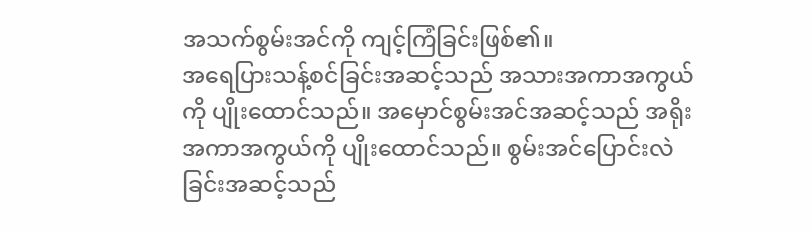အသက်စွမ်းအင်ကို ကျင့်ကြံခြင်းဖြစ်၏။
အရေပြားသန့်စင်ခြင်းအဆင့်သည် အသားအကာအကွယ်ကို ပျိုးထောင်သည်။ အမှောင်စွမ်းအင်အဆင့်သည် အရိုးအကာအကွယ်ကို ပျိုးထောင်သည်။ စွမ်းအင်ပြောင်းလဲခြင်းအဆင့်သည်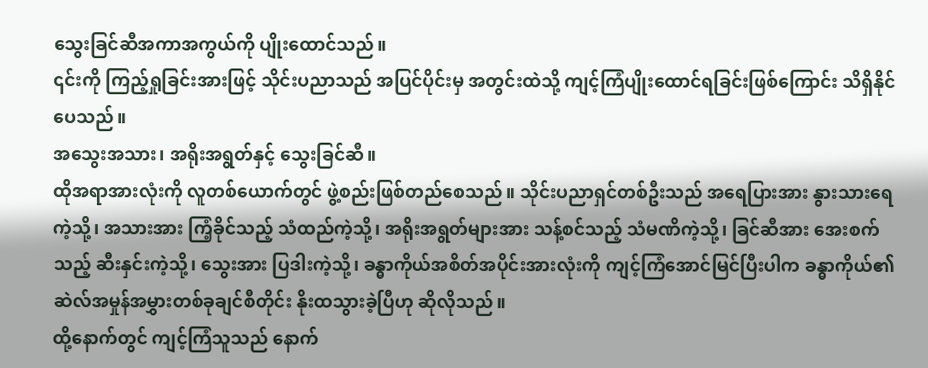သွေးခြင်ဆီအကာအကွယ်ကို ပျိုးထောင်သည်။
၎င်းကို ကြည့်ရှုခြင်းအားဖြင့် သိုင်းပညာသည် အပြင်ပိုင်းမှ အတွင်းထဲသို့ ကျင့်ကြံပျိုးထောင်ရခြင်းဖြစ်ကြောင်း သိရှိနိုင်ပေသည်။
အသွေးအသား၊ အရိုးအရွတ်နှင့် သွေးခြင်ဆီ။
ထိုအရာအားလုံးကို လူတစ်ယောက်တွင် ဖွဲ့စည်းဖြစ်တည်စေသည်။ သိုင်းပညာရှင်တစ်ဦးသည် အရေပြားအား နွားသားရေကဲ့သို့၊ အသားအား ကြံ့ခိုင်သည့် သံထည်ကဲ့သို့၊ အရိုးအရွတ်များအား သန့်စင်သည့် သံမဏိကဲ့သို့၊ ခြင်ဆီအား အေးစက်သည့် ဆီးနှင်းကဲ့သို့၊ သွေးအား ပြဒါးကဲ့သို့၊ ခန္ဓာကိုယ်အစိတ်အပိုင်းအားလုံးကို ကျင့်ကြံအောင်မြင်ပြီးပါက ခန္ဓာကိုယ်၏ ဆဲလ်အမှုန်အမွှားတစ်ခုချင်စီတိုင်း နိုးထသွားခဲ့ပြီဟု ဆိုလိုသည်။
ထို့နောက်တွင် ကျင့်ကြံသူသည် နောက်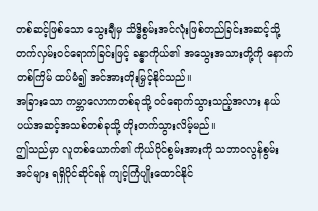တစ်ဆင့်ဖြစ်သော သွေးချီမှ သိဒ္ဓိစွမ်းအင်လုံးဖြစ်တည်ခြင်းအဆင့်သို့ တက်လှမ်းဝင်ရောက်ခြင်းဖြင့် ခန္ဓာကိုယ်၏ အသွေးအသားတို့ကို နောက်တစ်ကြိမ် ထပ်မံ၍ အင်အားတိုးမြှင့်နိုင်သည်။
အခြားသော ကမ္ဘာလောကတစ်ခုသို့ ဝင်ရောက်သွားသည့်အလား နယ်ပယ်အဆင့်အသစ်တစ်ခုသို့ တိုးတက်သွားလိမ့်မည်။
ဤသည်မှာ လူတစ်ယောက်၏ ကိုယ်ပိုင်စွမ်းအားကို သဘာဝလွန်စွမ်းအင်များ ရရှိပိုင်ဆိုင်ရန် ကျင့်ကြံပျိုးထောင်နိုင်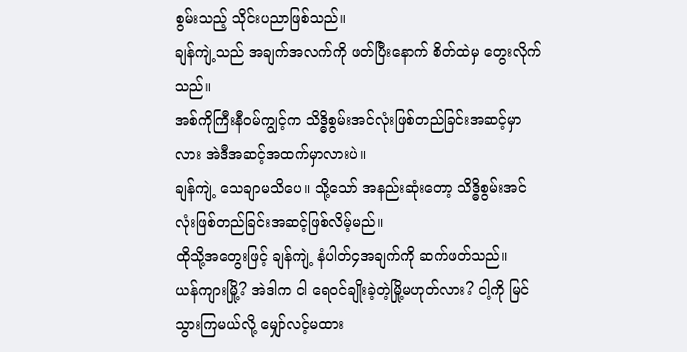စွမ်းသည့် သိုင်းပညာဖြစ်သည်။
ချန်ကျဲ့သည် အချက်အလက်ကို ဖတ်ပြီးနောက် စိတ်ထဲမှ တွေးလိုက်သည်။
အစ်ကိုကြီးနီဝမ်ကျွင့်က သိဒ္ဓိစွမ်းအင်လုံးဖြစ်တည်ခြင်းအဆင့်မှာလား အဲဒီအဆင့်အထက်မှာလားပဲ။
ချန်ကျဲ့ သေချာမသိပေ။ သို့သော် အနည်းဆုံးတော့ သိဒ္ဓိစွမ်းအင်လုံးဖြစ်တည်ခြင်းအဆင့်ဖြစ်လိမ့်မည်။
ထိုသို့အတွေးဖြင့် ချန်ကျဲ့ နံပါတ်၄အချက်ကို ဆက်ဖတ်သည်။
ယန်ကျားမြို့? အဲဒါက ငါ ရေဝင်ချိုးခဲ့တဲ့မြို့မဟုတ်လား? ငါ့ကို မြင်သွားကြမယ်လို့ မျှော်လင့်မထား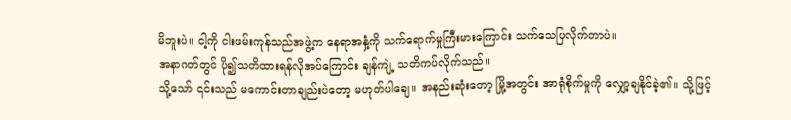မိဘူးပဲ။ ငါ့ကို ငါးဖမ်းကုန်သည်အဖွဲ့က နေရာအနှံ့ကို သက်ရောက်မှုကြီးမားကြောင်း သက်သေပြလိုက်တာပဲ။
အနာဂတ်တွင် ပို၍သတိထားရန်လိုအပ်ကြောင်း ချန်ကျဲ့ သတိကပ်လိုက်သည်။
သို့သော် ၎င်းသည် မကောင်းတာချည်းပဲတော့ မဟုတ်ပါချေ။ အနည်းဆုံးတော့ မြို့အတွင်း အာရုံစိုက်မှုကို လျှော့ချနိုင်ခဲ့၏။ သို့ဖြင့်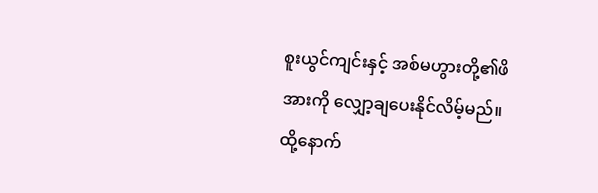စူးယွင်ကျင်းနှင့် အစ်မဟွားတို့၏ဖိအားကို လျှော့ချပေးနိုင်လိမ့်မည်။
ထို့နောက်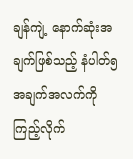ချန်ကျဲ့ နောက်ဆုံးအချက်ဖြစ်သည့် နံပါတ်၅အချက်အလက်ကို ကြည့်လိုက်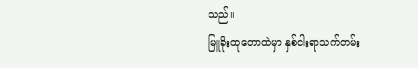သည်။
မြူခိုးထုတောထဲမှာ နှစ်ငါးရာသက်တမ်း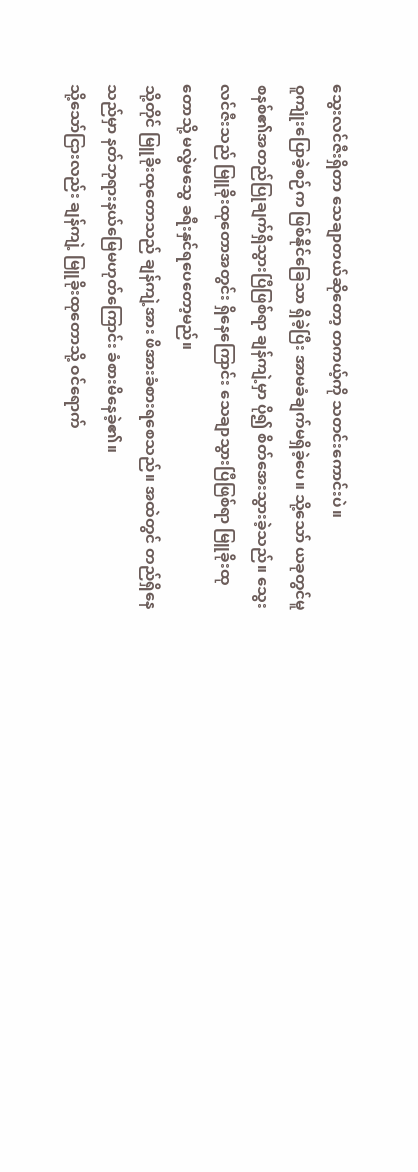သွေးလင်ဇီးရှိတာ သေချာတယ်ဆိုတော့ တကယ့်ကို သတင်းကောင်းပဲ။
ဝူကျုံးပြောခဲ့စဉ်က ဖြစ်နိုင်ခြေသာ ရှိခဲ့ပြီး အာမခံချက်မရှိခဲ့ပေ။ သို့သော် ယခုတွင်မူ စနစ်၏အတည်ပြုချက်ရှိသွားပြီဖြစ်ရာ ချန်ကျဲ့မှာ ပို၍ စိတ်အေးသွားခဲ့သည်။ သွေးလင်ဇီးသည် မြူခိုးထုတောအတွင်း ရှိနေကြောင်း သေချာသွားပြီဖြစ်ရာ မြူခိုးထုတောသို့ မလွဲမသွေ ခရီးနှင်ရပေတော့မည်။
သို့တိုင် မြူခိုးထုတောသည် ချန်ကျဲ့အား ဖိအားခံစားရစေသည်။ အထဲတွင် တည်ရှိနေသည်မှာ နတ်ဘုရားနယ်မြေမဟုတ်ကြောင်း ခံစားမိနေခဲ့၏။
သို့သော်ငြားလည်း ချန်ကျဲ့ မြူခိုးထုတောသို့ ဝင်ရောက်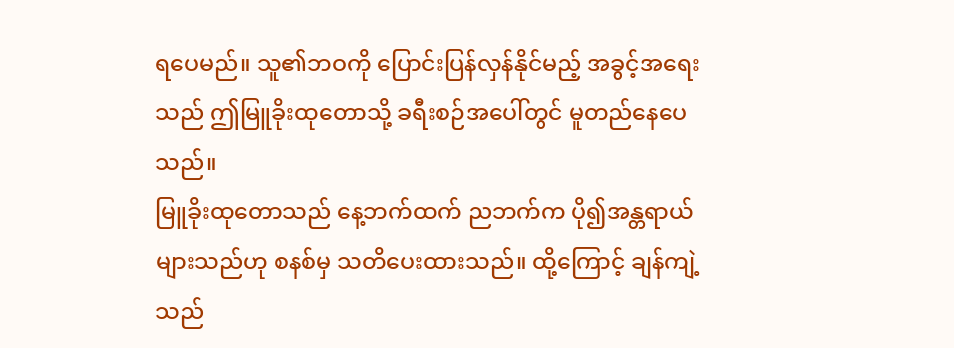ရပေမည်။ သူ၏ဘဝကို ပြောင်းပြန်လှန်နိုင်မည့် အခွင့်အရေးသည် ဤမြူခိုးထုတောသို့ ခရီးစဉ်အပေါ်တွင် မူတည်နေပေသည်။
မြူခိုးထုတောသည် နေ့ဘက်ထက် ညဘက်က ပို၍အန္တရာယ်များသည်ဟု စနစ်မှ သတိပေးထားသည်။ ထို့ကြောင့် ချန်ကျဲ့သည်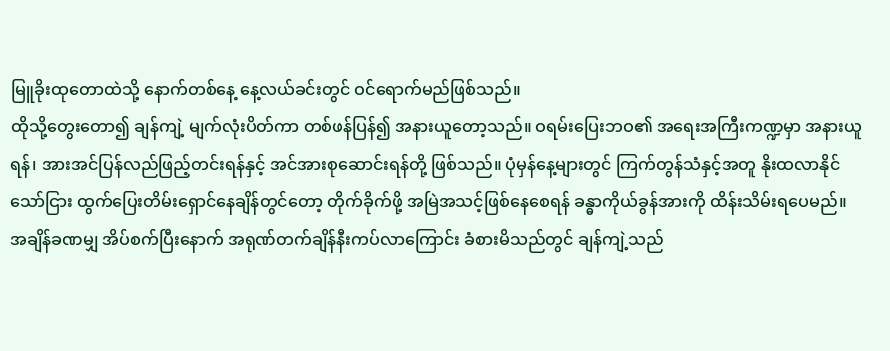မြူခိုးထုတောထဲသို့ နောက်တစ်နေ့ နေ့လယ်ခင်းတွင် ဝင်ရောက်မည်ဖြစ်သည်။
ထိုသို့တွေးတော၍ ချန်ကျဲ့ မျက်လုံးပိတ်ကာ တစ်ဖန်ပြန်၍ အနားယူတော့သည်။ ဝရမ်းပြေးဘဝ၏ အရေးအကြီးကဏ္ဍမှာ အနားယူရန်၊ အားအင်ပြန်လည်ဖြည့်တင်းရန်နှင့် အင်အားစုဆောင်းရန်တို့ ဖြစ်သည်။ ပုံမှန်နေ့များတွင် ကြက်တွန်သံနှင့်အတူ နိုးထလာနိုင်သော်ငြား ထွက်ပြေးတိမ်းရှောင်နေချိန်တွင်တော့ တိုက်ခိုက်ဖို့ အမြဲအသင့်ဖြစ်နေစေရန် ခန္ဓာကိုယ်ခွန်အားကို ထိန်းသိမ်းရပေမည်။
အချိန်ခဏမျှ အိပ်စက်ပြီးနောက် အရုဏ်တက်ချိန်နီးကပ်လာကြောင်း ခံစားမိသည်တွင် ချန်ကျဲ့သည်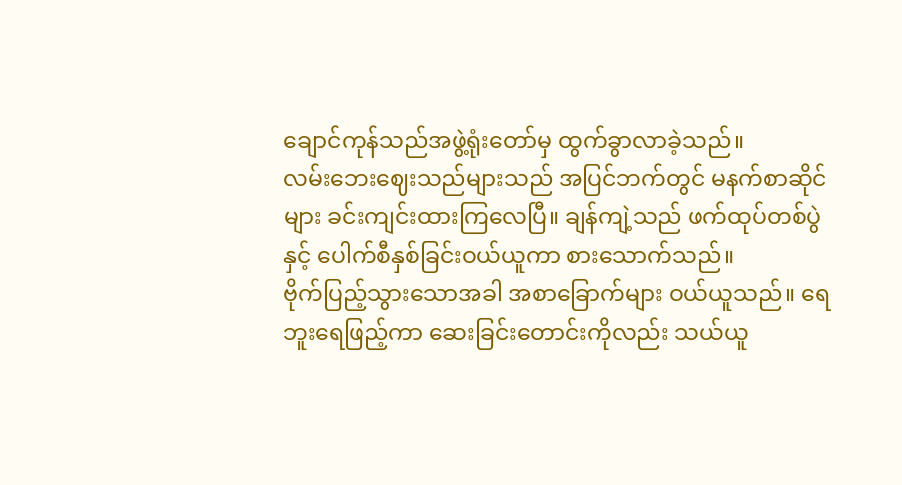ချောင်ကုန်သည်အဖွဲ့ရုံးတော်မှ ထွက်ခွာလာခဲ့သည်။
လမ်းဘေးဈေးသည်များသည် အပြင်ဘက်တွင် မနက်စာဆိုင်များ ခင်းကျင်းထားကြလေပြီ။ ချန်ကျဲ့သည် ဖက်ထုပ်တစ်ပွဲနှင့် ပေါက်စီနှစ်ခြင်းဝယ်ယူကာ စားသောက်သည်။
ဗိုက်ပြည့်သွားသောအခါ အစာခြောက်များ ဝယ်ယူသည်။ ရေဘူးရေဖြည့်ကာ ဆေးခြင်းတောင်းကိုလည်း သယ်ယူ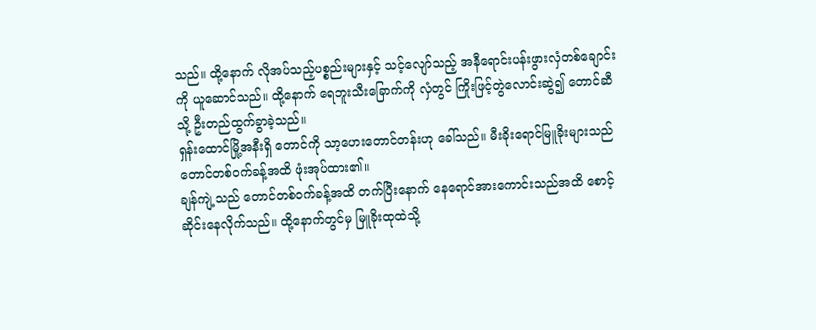သည်။ ထို့နောက် လိုအပ်သည့်ပစ္စည်းများနှင့် သင့်လျော်သည့် အနီရောင်းပန်းဖွားလှံတစ်ချောင်းကို ယူဆောင်သည်။ ထို့နောက် ရေဘူးသီးခြောက်ကို လှံတွင် ကြိုးဖြင့်တွဲလောင်းဆွဲ၍ တောင်ဆီသို့ ဦးတည်ထွက်ခွာခဲ့သည်။
ရှန်းထောင်မြို့အနီးရှိ တောင်ကို သာ့ဟေးတောင်တန်းဟု ခေါ်သည်။ မီးခိုးရောင်မြူခိုးများသည် တောင်တစ်ဝက်ခန့်အထိ ဖုံးအုပ်ထား၏။
ချန်ကျဲ့သည် တောင်တစ်ဝက်ခန့်အထိ တက်ပြီးနောက် နေရောင်အားကောင်းသည်အထိ စောင့်ဆိုင်းနေလိုက်သည်။ ထို့နောက်တွင်မှ မြူခိုးထုထဲသို့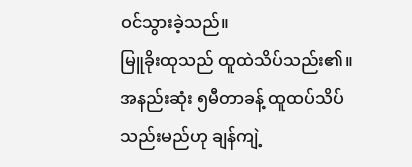ဝင်သွားခဲ့သည်။
မြူခိုးထုသည် ထူထဲသိပ်သည်း၏။ အနည်းဆုံး ၅မီတာခန့် ထူထပ်သိပ်သည်းမည်ဟု ချန်ကျဲ့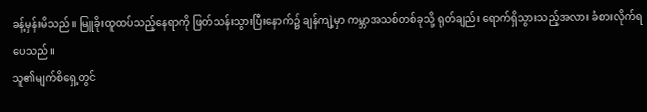ခန့်မှန်းမိသည်။ မြူခိုးထူထပ်သည့်နေရာကို ဖြတ်သန်းသွားပြီးနောက်၌ ချန်ကျဲ့မှာ ကမ္ဘာအသစ်တစ်ခုသို့ ရုတ်ချည်း ရောက်ရှိသွားသည့်အလား ခံစားလိုက်ရပေသည်။
သူ၏မျက်စိရှေ့တွင်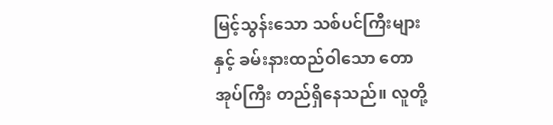မြင့်သွန်းသော သစ်ပင်ကြီးများနှင့် ခမ်းနားထည်ဝါသော တောအုပ်ကြီး တည်ရှိနေသည်။ လူတို့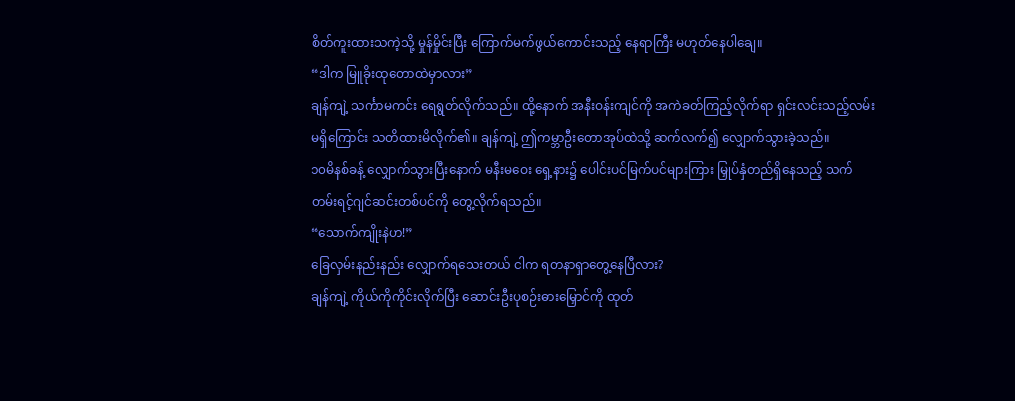စိတ်ကူးထားသကဲ့သို့ မှုန်မှိုင်းပြီး ကြောက်မက်ဖွယ်ကောင်းသည့် နေရာကြီး မဟုတ်နေပါချေ။
“ဒါက မြူခိုးထုတောထဲမှာလား”
ချန်ကျဲ့ သင်္ကာမကင်း ရေရွတ်လိုက်သည်။ ထို့နောက် အနီးဝန်းကျင်ကို အကဲခတ်ကြည့်လိုက်ရာ ရှင်းလင်းသည့်လမ်းမရှိကြောင်း သတိထားမိလိုက်၏။ ချန်ကျဲ့ ဤကမ္ဘာဦးတောအုပ်ထဲသို့ ဆက်လက်၍ လျှောက်သွားခဲ့သည်။
၁၀မိနစ်ခန့် လျှောက်သွားပြီးနောက် မနီးမဝေး ရှေ့နား၌ ပေါင်းပင်မြက်ပင်များကြား မြှုပ်နှံတည်ရှိနေသည့် သက်တမ်းရင့်ဂျင်ဆင်းတစ်ပင်ကို တွေ့လိုက်ရသည်။
“သောက်ကျိုးနဲဟ!”
ခြေလှမ်းနည်းနည်း လျှောက်ရသေးတယ် ငါက ရတနာရှာတွေ့နေပြီလား?
ချန်ကျဲ့ ကိုယ်ကိုကိုင်းလိုက်ပြီး ဆောင်းဦးပုစဉ်းဓားမြှောင်ကို ထုတ်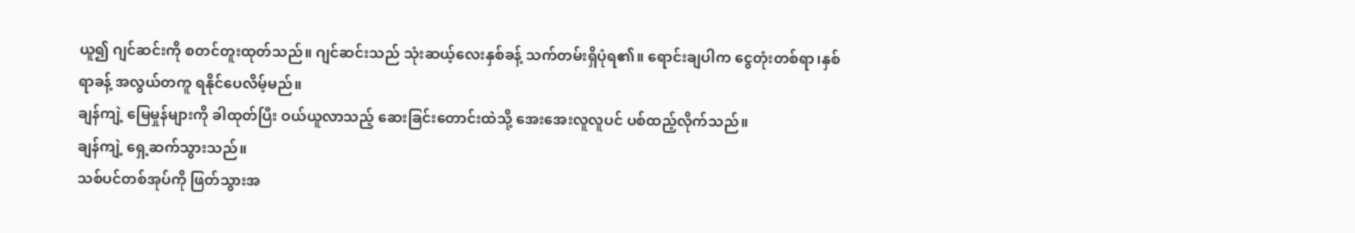ယူ၍ ဂျင်ဆင်းကို စတင်တူးထုတ်သည်။ ဂျင်ဆင်းသည် သုံးဆယ့်လေးနှစ်ခန့် သက်တမ်းရှိပုံရ၏။ ရောင်းချပါက ငွေတုံးတစ်ရာ၊နှစ်ရာခန့် အလွယ်တကူ ရနိုင်ပေလိမ့်မည်။
ချန်ကျဲ့ မြေမှုန်များကို ခါထုတ်ပြီး ဝယ်ယူလာသည့် ဆေးခြင်းတောင်းထဲသို့ အေးအေးလူလူပင် ပစ်ထည့်လိုက်သည်။
ချန်ကျဲ့ ရှေ့ဆက်သွားသည်။
သစ်ပင်တစ်အုပ်ကို ဖြတ်သွားအ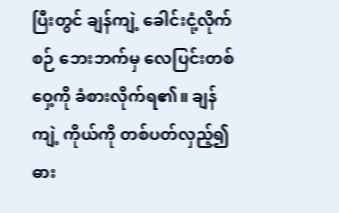ပြီးတွင် ချန်ကျဲ့ ခေါင်းငုံ့လိုက်စဉ် ဘေးဘက်မှ လေပြင်းတစ်ဝှေ့ကို ခံစားလိုက်ရ၏။ ချန်ကျဲ့ ကိုယ်ကို တစ်ပတ်လှည့်၍ ဓား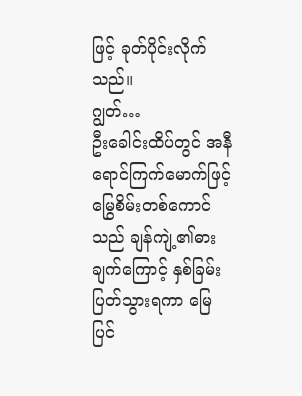ဖြင့် ခုတ်ပိုင်းလိုက်သည်။
ဂျွတ်…
ဦးခေါင်းထိပ်တွင် အနီရောင်ကြက်မောက်ဖြင့် မြွေစိမ်းတစ်ကောင်သည် ချန်ကျဲ့၏ဓားချက်ကြောင့် နှစ်ခြမ်းပြတ်သွားရကာ မြေပြင်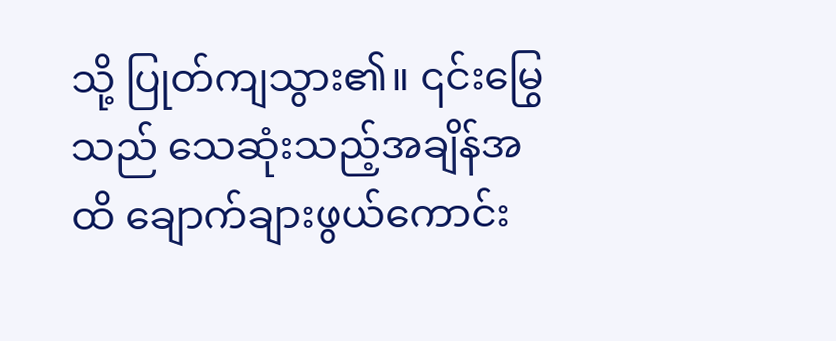သို့ ပြုတ်ကျသွား၏။ ၎င်းမြွေသည် သေဆုံးသည့်အချိန်အထိ ချောက်ချားဖွယ်ကောင်း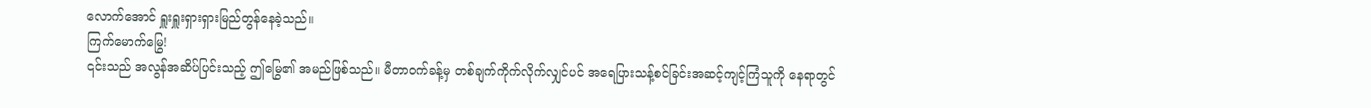လောက်အောင် ရှူးရှူးရှားရှားမြည်တွန်နေခဲ့သည်။
ကြက်မောက်မြွေ!
၎င်းသည် အလွန်အဆိပ်ပြင်းသည့် ဤမြွေ၏ အမည်ဖြစ်သည်။ မီတာဝက်ခန့်မှ တစ်ချက်ကိုက်လိုက်လျှင်ပင် အရေပြားသန့်စင်ခြင်းအဆင့်ကျင့်ကြံသူကို နေရာတွင်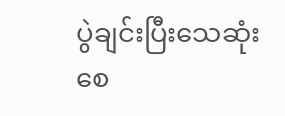ပွဲချင်းပြီးသေဆုံးစေ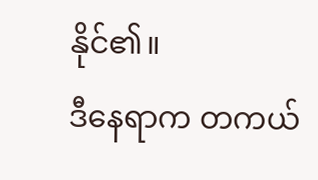နိုင်၏။
ဒီနေရာက တကယ်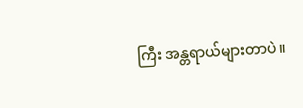ကြီး အန္တရာယ်များတာပဲ။